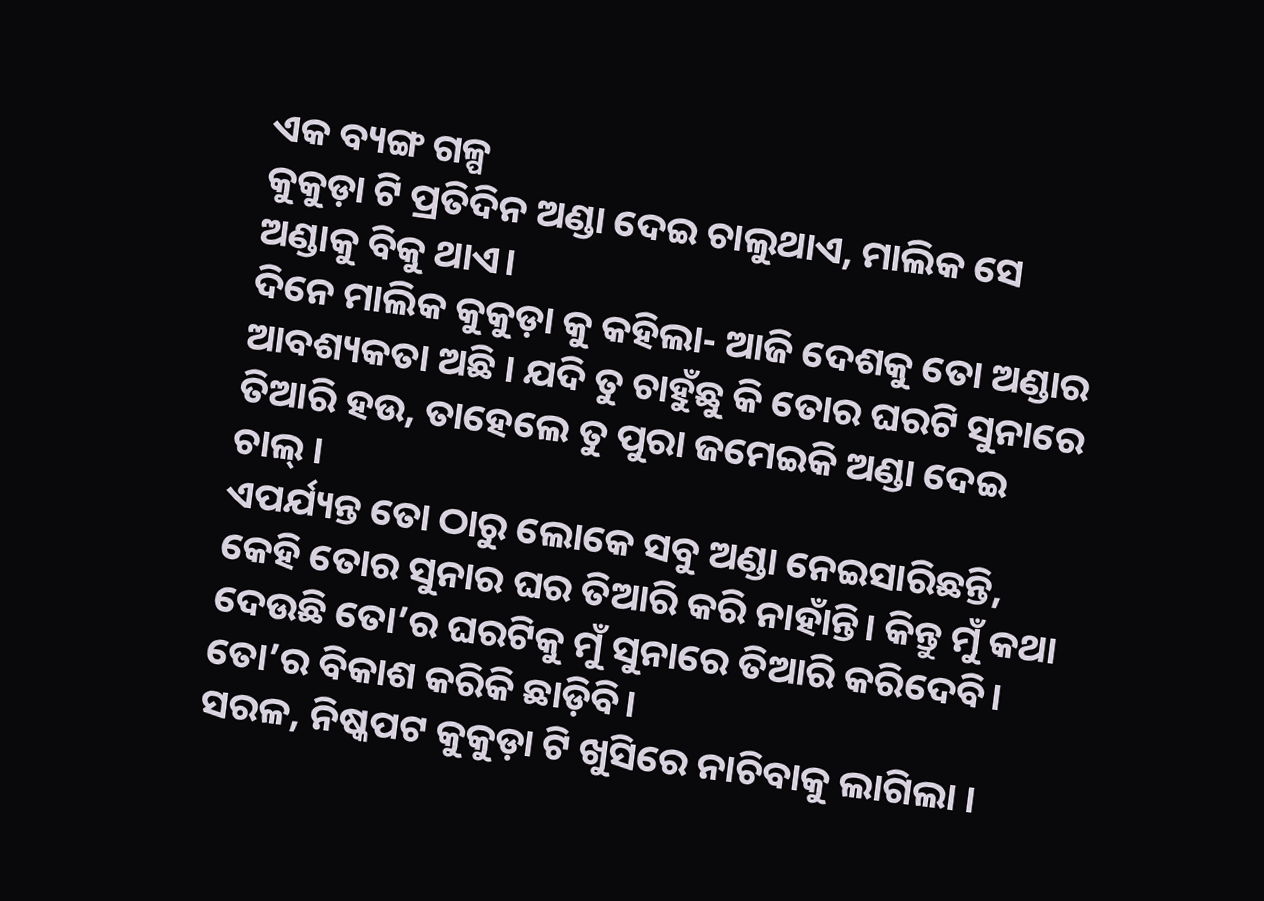ଏକ ବ୍ୟଙ୍ଗ ଗଳ୍ପ
କୁକୁଡ଼ା ଟି ପ୍ରତିଦିନ ଅଣ୍ଡା ଦେଇ ଚାଲୁଥାଏ, ମାଲିକ ସେ ଅଣ୍ଡାକୁ ବିକୁ ଥାଏ।
ଦିନେ ମାଲିକ କୁକୁଡ଼ା କୁ କହିଲା- ଆଜି ଦେଶକୁ ତୋ ଅଣ୍ଡାର ଆବଶ୍ୟକତା ଅଛି । ଯଦି ତୁ ଚାହୁଁଛୁ କି ତୋର ଘରଟି ସୁନାରେ ତିଆରି ହଉ, ତାହେଲେ ତୁ ପୁରା ଜମେଇକି ଅଣ୍ଡା ଦେଇ ଚାଲ୍ ।
ଏପର୍ଯ୍ୟନ୍ତ ତୋ ଠାରୁ ଲୋକେ ସବୁ ଅଣ୍ଡା ନେଇସାରିଛନ୍ତି, କେହି ତୋର ସୁନାର ଘର ତିଆରି କରି ନାହାଁନ୍ତି। କିନ୍ତୁ ମୁଁ କଥା ଦେଉଛି ତୋ’ର ଘରଟିକୁ ମୁଁ ସୁନାରେ ତିଆରି କରିଦେବି। ତୋ’ର ବିକାଶ କରିକି ଛାଡ଼ିବି।
ସରଳ, ନିଷ୍କପଟ କୁକୁଡ଼ା ଟି ଖୁସିରେ ନାଚିବାକୁ ଲାଗିଲା ।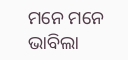ମନେ ମନେ ଭାବିଲା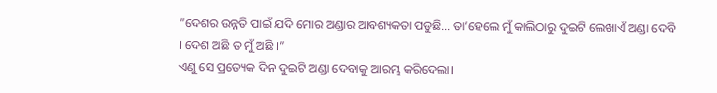”ଦେଶର ଉନ୍ନତି ପାଇଁ ଯଦି ମୋର ଅଣ୍ଡାର ଆବଶ୍ୟକତା ପଡୁଛି… ତା’ହେଲେ ମୁଁ କାଲିଠାରୁ ଦୁଇଟି ଲେଖାଏଁ ଅଣ୍ଡା ଦେବି । ଦେଶ ଅଛି ତ ମୁଁ ଅଛି ।”
ଏଣୁ ସେ ପ୍ରତ୍ୟେକ ଦିନ ଦୁଇଟି ଅଣ୍ଡା ଦେବାକୁ ଆରମ୍ଭ କରିଦେଲା।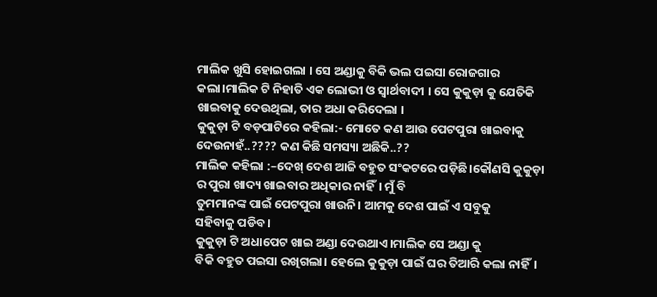ମାଲିକ ଖୁସି ହୋଇଗଲା । ସେ ଅଣ୍ଡାକୁ ବିକି ଭଲ ପଇସା ରୋଜଗାର
କଲା।ମାଲିକ ଟି ନିହାତି ଏକ ଲୋଭୀ ଓ ସ୍ୱାର୍ଥବାଦୀ । ସେ କୁକୁଡ଼ା କୁ ଯେତିକି ଖାଇବାକୁ ଦେଉଥିଲା, ତାର ଅଧା କରିଦେଲା ।
କୁକୁଡ଼ା ଟି ବଡ଼ପାଟିରେ କହିଲା:- ମୋତେ କଣ ଆଉ ପେଟପୁରା ଖାଇବାକୁ ଦେଉନାହଁ..???? କଣ କିଛି ସମସ୍ୟା ଅଛିକି..??
ମାଲିକ କହିଲା :–ଦେଖ୍ ଦେଶ ଆଜି ବହୁତ ସଂକଟରେ ପଡ଼ିଛି।କୌଣସି କୁକୁଡ଼ା ର ପୁରା ଖାଦ୍ୟ ଖାଇବାର ଅଧିକାର ନାହିଁ। ମୁଁ ବି
ତୁମମାନଙ୍କ ପାଇଁ ପେଟପୁରା ଖାଉନି। ଆମକୁ ଦେଶ ପାଇଁ ଏ ସବୁକୁ
ସହିବାକୁ ପଡିବ।
କୁକୁଡ଼ା ଟି ଅଧାପେଟ ଖାଇ ଅଣ୍ଡା ଦେଉଥାଏ।ମାଲିକ ସେ ଅଣ୍ଡା କୁ
ବିକି ବହୁତ ପଇସା ରଖିଗଲା। ହେଲେ କୁକୁଡ଼ା ପାଇଁ ଘର ତିଆରି କଲା ନାହିଁ।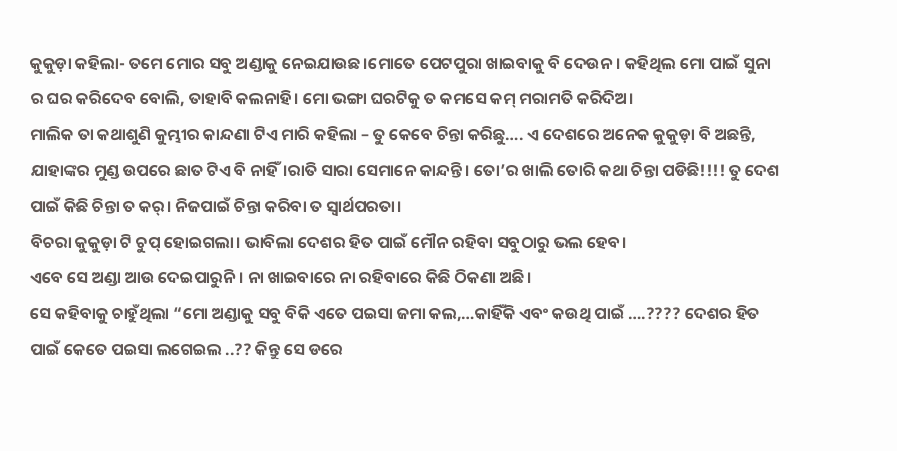କୁକୁଡ଼ା କହିଲା- ତମେ ମୋର ସବୁ ଅଣ୍ଡାକୁ ନେଇଯାଉଛ।ମୋତେ ପେଟପୁରା ଖାଇବାକୁ ବି ଦେଉନ। କହିଥିଲ ମୋ ପାଇଁ ସୁନା ର ଘର କରିଦେବ ବୋଲି, ତାହାବି କଲନାହି। ମୋ ଭଙ୍ଗା ଘରଟିକୁ ତ କମସେ କମ୍ ମରାମତି କରିଦିଅ।
ମାଲିକ ତା କଥାଶୁଣି କୁମ୍ଭୀର କାନ୍ଦଣା ଟିଏ ମାରି କହିଲା – ତୁ କେବେ ଚିନ୍ତା କରିଛୁ…. ଏ ଦେଶରେ ଅନେକ କୁକୁଡ଼ା ବି ଅଛନ୍ତି,
ଯାହାଙ୍କର ମୁଣ୍ଡ ଉପରେ ଛାତ ଟିଏ ବି ନାହିଁ।ରାତି ସାରା ସେମାନେ କାନ୍ଦନ୍ତି। ତୋ’ର ଖାଲି ତୋରି କଥା ଚିନ୍ତା ପଡିଛି!!!! ତୁ ଦେଶ ପାଇଁ କିଛି ଚିନ୍ତା ତ କର୍। ନିଜପାଇଁ ଚିନ୍ତା କରିବା ତ ସ୍ୱାର୍ଥପରତା।
ବିଚରା କୁକୁଡ଼ା ଟି ଚୁପ୍ ହୋଇଗଲା। ଭାବିଲା ଦେଶର ହିତ ପାଇଁ ମୌନ ରହିବା ସବୁଠାରୁ ଭଲ ହେବ।
ଏବେ ସେ ଅଣ୍ଡା ଆଉ ଦେଇପାରୁନି । ନା ଖାଇବାରେ ନା ରହିବାରେ କିଛି ଠିକଣା ଅଛି।
ସେ କହିବାକୁ ଚାହୁଁଥିଲା “ମୋ ଅଣ୍ଡାକୁ ସବୁ ବିକି ଏତେ ପଇସା ଜମା କଲ,…କାହିଁକି ଏବଂ କଉଥି ପାଇଁ ….???? ଦେଶର ହିତ ପାଇଁ କେତେ ପଇସା ଲଗେଇଲ ..?? କିନ୍ତୁ ସେ ଡରେ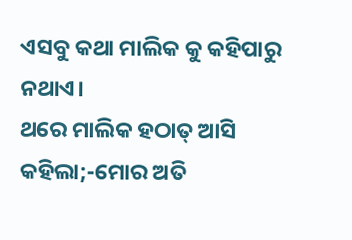ଏସବୁ କଥା ମାଲିକ କୁ କହିପାରୁ ନଥାଏ।
ଥରେ ମାଲିକ ହଠାତ୍ ଆସି କହିଲା;-ମୋର ଅତି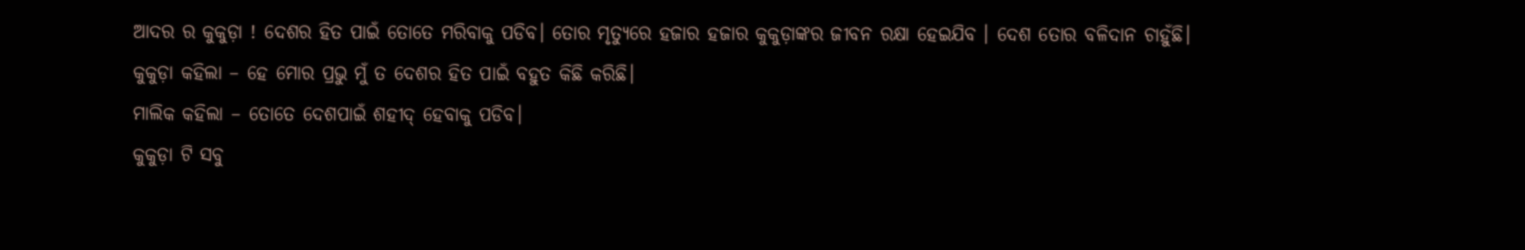ଆଦର ର କୁକୁଡ଼ା ! ଦେଶର ହିତ ପାଇଁ ତୋତେ ମରିବାକୁ ପଡିବ। ତୋର ମୃତ୍ୟୁରେ ହଜାର ହଜାର କୁକୁଡ଼ାଙ୍କର ଜୀବନ ରକ୍ଷା ହେଇଯିବ । ଦେଶ ତୋର ବଳିଦାନ ଚାହୁଁଛି।
କୁକୁଡ଼ା କହିଲା – ହେ ମୋର ପ୍ରଭୁ ମୁଁ ତ ଦେଶର ହିତ ପାଇଁ ବହୁତ କିଛି କରିଛି।
ମାଲିକ କହିଲା – ତୋତେ ଦେଶପାଇଁ ଶହୀଦ୍ ହେବାକୁ ପଡିବ।
କୁକୁଡ଼ା ଟି ସବୁ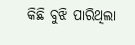କିଛି ବୁଝି ପାରିଥିଲା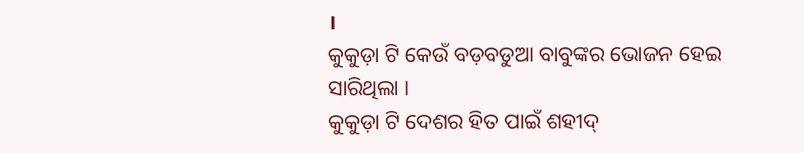।
କୁକୁଡ଼ା ଟି କେଉଁ ବଡ଼ବଡୁଆ ବାବୁଙ୍କର ଭୋଜନ ହେଇ ସାରିଥିଲା ।
କୁକୁଡ଼ା ଟି ଦେଶର ହିତ ପାଇଁ ଶହୀଦ୍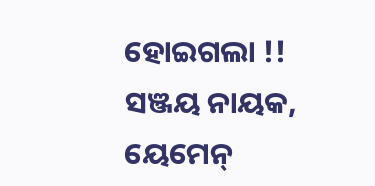ହୋଇଗଲା !!
ସଞ୍ଜୟ ନାୟକ, ୟେମେନ୍